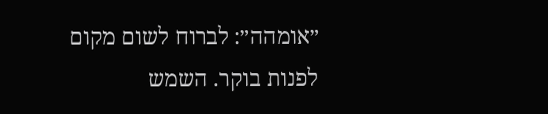״אומהה״: לברוח לשום מקום
לפנות בוקר. השמש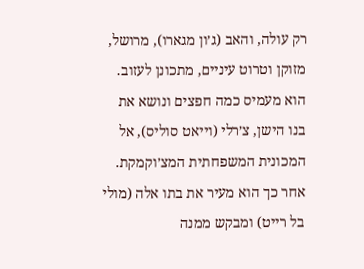רק עולה, והאב (ג׳ון מגארו), מרושל, מזוקן וטרוט עיניים, מתכונן לעזוב. הוא מעמיס כמה חפצים ונושא את בנו הישן, צ׳רלי (וייאט סוליס), אל המכונית המשפחתית המצ׳וקמקת. אחר כך הוא מעיר את בתו אלה (מולי בל רייט) ומבקש ממנה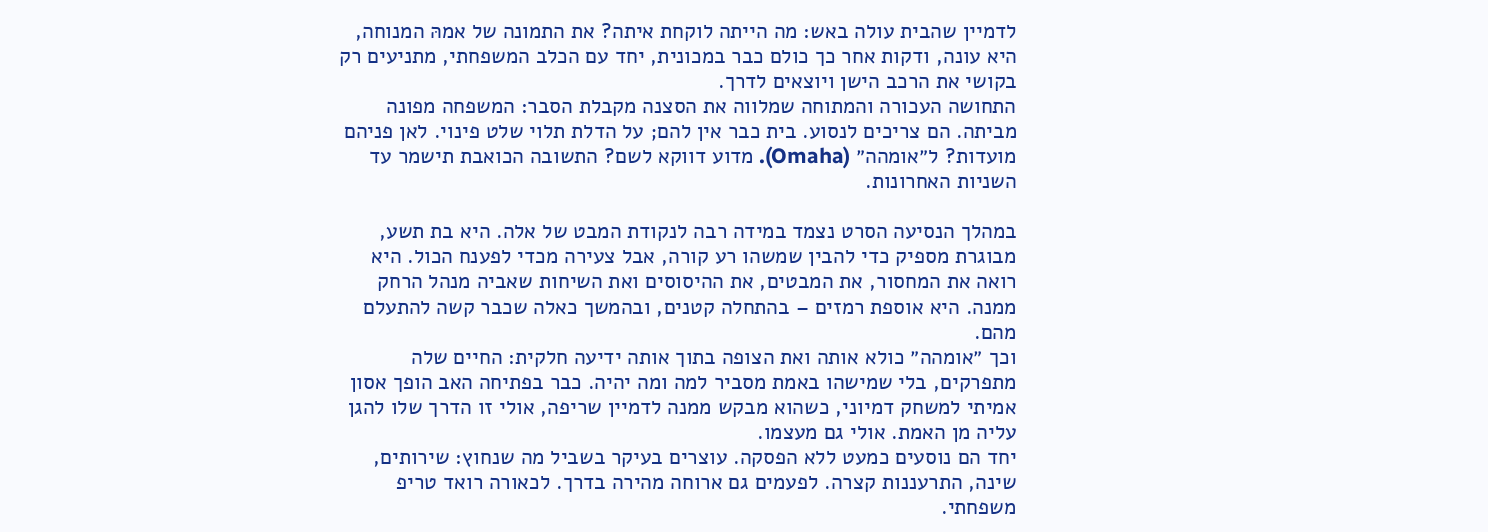לדמיין שהבית עולה באש: מה הייתה לוקחת איתה? את התמונה של אמהּ המנוחה, היא עונה, ודקות אחר כך כולם כבר במכונית, יחד עם הכלב המשפחתי, מתניעים רק בקושי את הרכב הישן ויוצאים לדרך.
התחושה העכורה והמתוחה שמלווה את הסצנה מקבלת הסבר: המשפחה מפונה מביתה. הם צריכים לנסוע. בית כבר אין להם; על הדלת תלוי שלט פינוי. לאן פניהם מועדות? ל״אומהה״ (Omaha). מדוע דווקא לשם? התשובה הכואבת תישמר עד השניות האחרונות.

במהלך הנסיעה הסרט נצמד במידה רבה לנקודת המבט של אלה. היא בת תשע, מבוגרת מספיק כדי להבין שמשהו רע קורה, אבל צעירה מכדי לפענח הכול. היא רואה את המחסור, את המבטים, את ההיסוסים ואת השיחות שאביה מנהל הרחק ממנה. היא אוספת רמזים – בהתחלה קטנים, ובהמשך כאלה שכבר קשה להתעלם מהם.
וכך ״אומהה״ כולא אותה ואת הצופה בתוך אותה ידיעה חלקית: החיים שלה מתפרקים, בלי שמישהו באמת מסביר למה ומה יהיה. כבר בפתיחה האב הופך אסון אמיתי למשחק דמיוני, כשהוא מבקש ממנה לדמיין שריפה, אולי זו הדרך שלו להגן עליה מן האמת. אולי גם מעצמו.
יחד הם נוסעים כמעט ללא הפסקה. עוצרים בעיקר בשביל מה שנחוץ: שירותים, שינה, התרעננות קצרה. לפעמים גם ארוחה מהירה בדרך. לכאורה רואד טריפ משפחתי.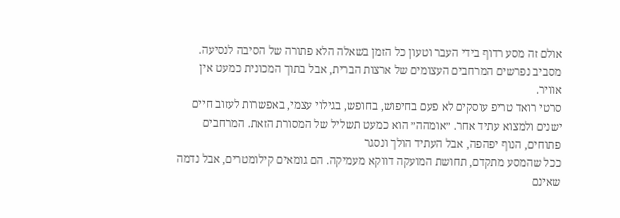אולם זה מסע רדוף בידי העבר וטעון כל הזמן בשאלה הלא פתורה של הסיבה לנסיעה. מסביב נפרשים המרחבים העצומים של ארצות הברית, אבל בתוך המכונית כמעט אין אוויר.
סרטי רואד טריפ עוסקים לא פעם בחיפוש, בחופש, בגילוי עצמי, באפשרות לעזוב חיים ישנים ולמצוא עתיד אחר. ״אומהה״ הוא כמעט תשליל של המסורת הזאת. המרחבים פתוחים, הנוף יפהפה, אבל העתיד הולך ונסגר
ככל שהמסע מתקדם, תחושת המועקה דווקא מעמיקה. הם גומאים קילומטרים, אבל נדמה שאינם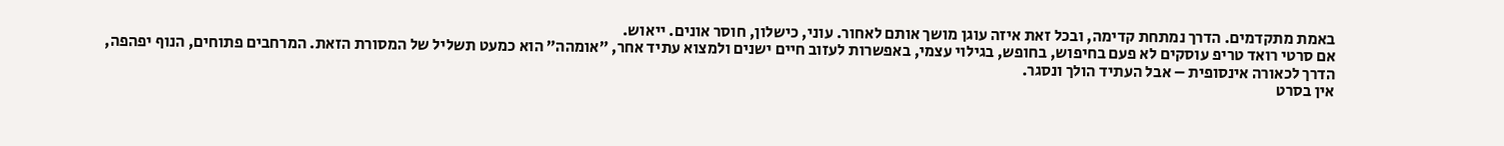באמת מתקדמים. הדרך נמתחת קדימה, ובכל זאת איזה עוגן מושך אותם לאחור. עוני, כישלון, חוסר אונים. ייאוש.
אם סרטי רואד טריפ עוסקים לא פעם בחיפוש, בחופש, בגילוי עצמי, באפשרות לעזוב חיים ישנים ולמצוא עתיד אחר, ״אומהה״ הוא כמעט תשליל של המסורת הזאת. המרחבים פתוחים, הנוף יפהפה, הדרך לכאורה אינסופית – אבל העתיד הולך ונסגר.
אין בסרט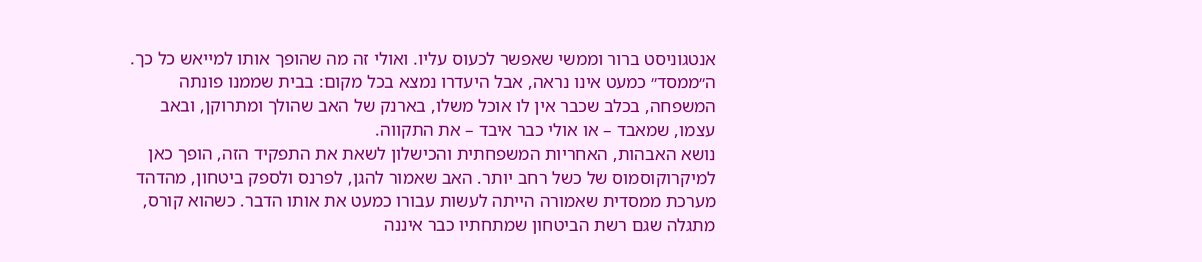אנטגוניסט ברור וממשי שאפשר לכעוס עליו. ואולי זה מה שהופך אותו למייאש כל כך. ה״ממסד״ כמעט אינו נראה, אבל היעדרו נמצא בכל מקום: בבית שממנו פונתה המשפחה, בכלב שכבר אין לו אוכל משלו, בארנק של האב שהולך ומתרוקן, ובאב עצמו, שמאבד – או אולי כבר איבד – את התקווה.
נושא האבהות, האחריות המשפחתית והכישלון לשאת את התפקיד הזה, הופך כאן למיקרוקוסמוס של כשל רחב יותר. האב שאמור להגן, לפרנס ולספק ביטחון, מהדהד מערכת ממסדית שאמורה הייתה לעשות עבורו כמעט את אותו הדבר. כשהוא קורס, מתגלה שגם רשת הביטחון שמתחתיו כבר איננה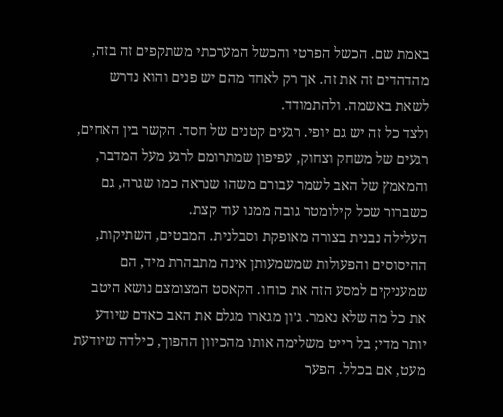באמת שם. הכשל הפרטי והכשל המערכתי משתקפים זה בזה, מהדהדים זה את זה. אך רק לאחד מהם יש פנים והוא נדרש לשאת באשמה. ולהתמודד.
ולצד כל זה יש גם יופי. רגעים קטנים של חסד. הקשר בין האחים, רגעים של משחק וצחוק, עפיפון שמתרומם לרגע מעל המדבר, והמאמץ של האב לשמר עבורם משהו שנראה כמו שגרה, גם כשברור שכל קילומטר גובה ממנו עוד קצת.
העלילה נבנית בצורה מאופקת וסבלנית. המבטים, השתיקות, ההיסוסים והפעולות שמשמעותן אינה מתבהרת מיד, הם שמעניקים למסע הזה את כוחו. הקאסט המצומצם נושא היטב את כל מה שלא נאמר. ג׳ון מגארו מגלם את האב כאדם שיודע יותר מדי; בל רייט משלימה אותו מהכיוון ההפוך, כילדה שיודעת מעט, אם בכלל. הפער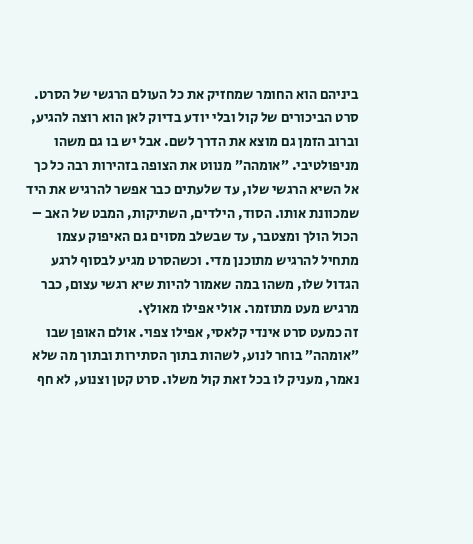ביניהם הוא החומר שמחזיק את כל העולם הרגשי של הסרט.
סרט הביכורים של קול ובלי יודע בדיוק לאן הוא רוצה להגיע, וברוב הזמן גם מוצא את הדרך לשם. אבל יש בו גם משהו מניפולטיבי. ״אומהה״ מנווט את הצופה בזהירות רבה כל כך אל השיא הרגשי שלו, עד שלעתים כבר אפשר להרגיש את היד שמכוונת אותו. הסוד, הילדים, השתיקות, המבט של האב – הכול הולך ומצטבר, עד שבשלב מסוים גם האיפוק עצמו מתחיל להרגיש מתוכנן מדי. וכשהסרט מגיע לבסוף לרגע הגדול שלו, משהו במה שאמור להיות שיא רגשי עצום, כבר מרגיש מעט מתוזמר. אולי אפילו מאולץ.
זה כמעט סרט אינדי קלאסי, אפילו צפוי. אולם האופן שבו ״אומהה״ בוחר לנוע, לשהות בתוך הסתירות ובתוך מה שלא נאמר, מעניק לו בכל זאת קול משלו. סרט קטן וצנוע, לא חף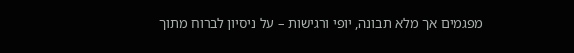מפגמים אך מלא תבונה, יופי ורגישות – על ניסיון לברוח מתוך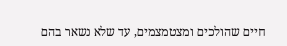חיים שהולכים ומצטמצמים, עד שלא נשאר בהם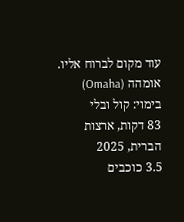עוד מקום לברוח אליו.
אומהה (Omaha)
בימוי: קול ובלי
83 דקות, ארצות הברית, 2025
3.5 כוכבים